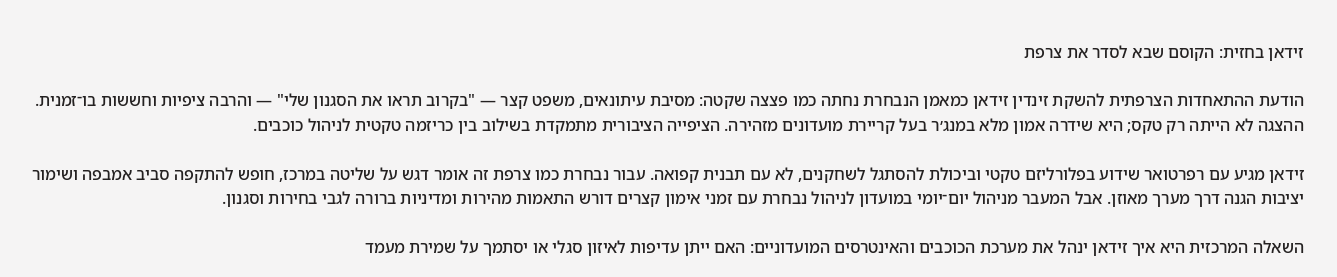זידאן בחזית: הקוסם שבא לסדר את צרפת

הודעת ההתאחדות הצרפתית להשקת זינדין זידאן כמאמן הנבחרת נחתה כמו פצצה שקטה: מסיבת עיתונאים, משפט קצר — "בקרוב תראו את הסגנון שלי" — והרבה ציפיות וחששות בו־זמנית. ההצגה לא הייתה רק טקס; היא שידרה אמון מלא במנג׳ר בעל קריירת מועדונים מזהירה. הציפייה הציבורית מתמקדת בשילוב בין כריזמה טקטית לניהול כוכבים.

זידאן מגיע עם רפרטואר שידוע בפלורליזם טקטי וביכולת להסתגל לשחקנים, לא עם תבנית קפואה. עבור נבחרת כמו צרפת זה אומר דגש על שליטה במרכז, חופש להתקפה סביב אמבפה ושימור יציבות הגנה דרך מערך מאוזן. אבל המעבר מניהול יום־יומי במועדון לניהול נבחרת עם זמני אימון קצרים דורש התאמות מהירות ומדיניות ברורה לגבי בחירות וסגנון.

השאלה המרכזית היא איך זידאן ינהל את מערכת הכוכבים והאינטרסים המועדוניים: האם ייתן עדיפות לאיזון סגלי או יסתמך על שמירת מעמד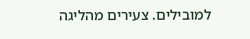למובילים. צעירים מהליגה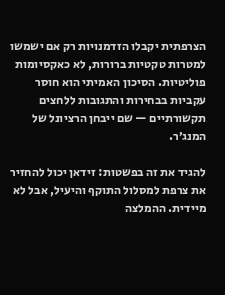הצרפתית יקבלו הזדמנויות רק אם ישמשו למטרות טקטיות ברורות, לא כאקסיומות פוליטיות. הסיכון האמיתי הוא חוסר עקביות בבחירות והתגובות ללחצים תקשורתיים — שם ייבחן הרציונל של המנג׳ר.

להגיד את זה בפשטות: זידאן יכול להחזיר את צרפת למסלול התוקף והיעיל, אבל לא מיידית. ההמלצה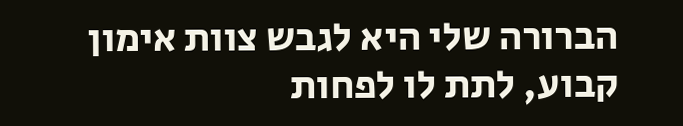הברורה שלי היא לגבש צוות אימון קבוע, לתת לו לפחות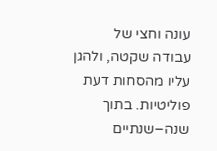עונה וחצי של עבודה שקטה, ולהגן עליו מהסחות דעת פוליטיות. בתוך שנה–שנתיים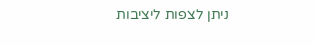ניתן לצפות ליציבות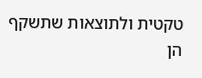טקטית ולתוצאות שתשקף הן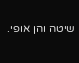שיטה והן אופי.